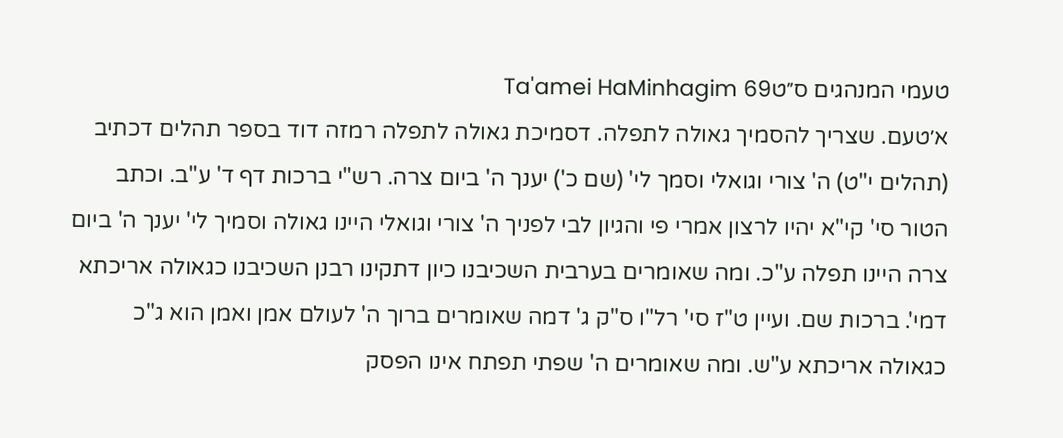טעמי המנהגים ס״טTa'amei HaMinhagim 69
א׳טעם. שצריך להסמיך גאולה לתפלה. דסמיכת גאולה לתפלה רמזה דוד בספר תהלים דכתיב (תהלים י"ט) ה' צורי וגואלי וסמך לי' (שם כ') יענך ה' ביום צרה. רש"י ברכות דף ד' ע"ב. וכתב הטור סי' קי"א יהיו לרצון אמרי פי והגיון לבי לפניך ה' צורי וגואלי היינו גאולה וסמיך לי' יענך ה' ביום צרה היינו תפלה ע"כ. ומה שאומרים בערבית השכיבנו כיון דתקינו רבנן השכיבנו כגאולה אריכתא דמי'. ברכות שם. ועיין ט"ז סי' רל"ו ס"ק ג' דמה שאומרים ברוך ה' לעולם אמן ואמן הוא ג"כ כגאולה אריכתא ע"ש. ומה שאומרים ה' שפתי תפתח אינו הפסק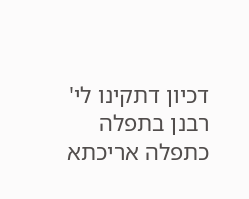דכיון דתקינו לי' רבנן בתפלה כתפלה אריכתא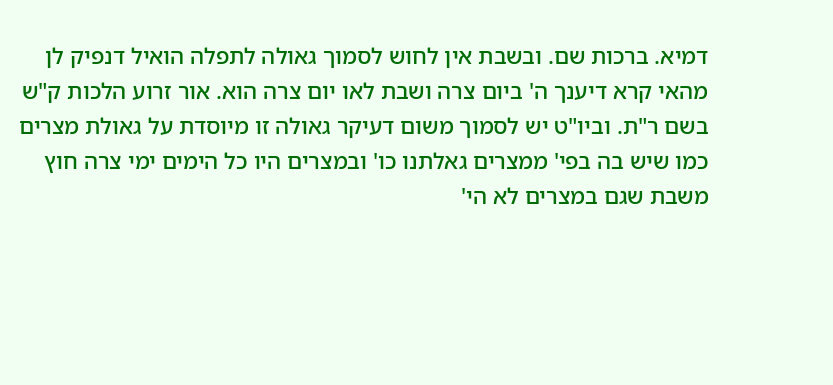דמיא. ברכות שם. ובשבת אין לחוש לסמוך גאולה לתפלה הואיל דנפיק לן מהאי קרא דיענך ה' ביום צרה ושבת לאו יום צרה הוא. אור זרוע הלכות ק"ש בשם ר"ת. וביו"ט יש לסמוך משום דעיקר גאולה זו מיוסדת על גאולת מצרים כמו שיש בה בפי' ממצרים גאלתנו כו' ובמצרים היו כל הימים ימי צרה חוץ משבת שגם במצרים לא הי'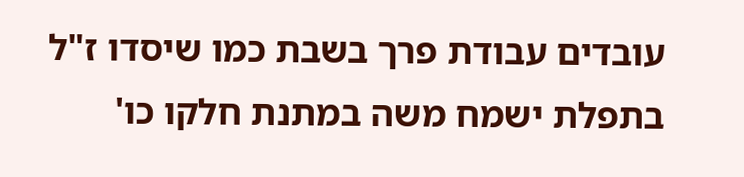עובדים עבודת פרך בשבת כמו שיסדו ז"ל בתפלת ישמח משה במתנת חלקו כו'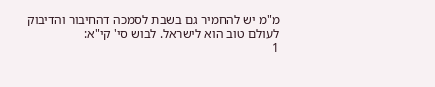מ"מ יש להחמיר גם בשבת לסמכה דהחיבור והדיבוק לעולם טוב הוא לישראל. לבוש סי' קי"א:
1